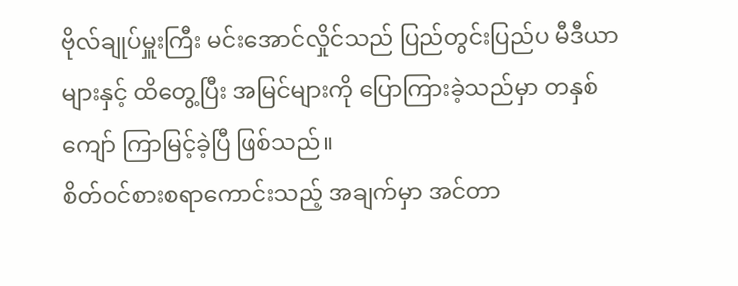ဗိုလ်ချုပ်မှူးကြီး မင်းအောင်လှိုင်သည် ပြည်တွင်းပြည်ပ မီဒီယာများနှင့် ထိတွေ့ပြီး အမြင်များကို ပြောကြားခဲ့သည်မှာ တနှစ်ကျော် ကြာမြင့်ခဲ့ပြီ ဖြစ်သည်။
စိတ်ဝင်စားစရာကောင်းသည့် အချက်မှာ အင်တာ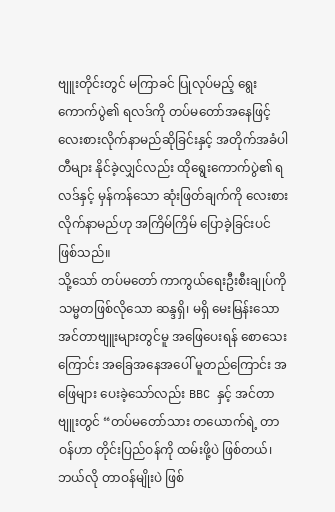ဗျူးတိုင်းတွင် မကြာခင် ပြုလုပ်မည့် ရွေးကောက်ပွဲ၏ ရလဒ်ကို တပ်မတော်အနေဖြင့် လေးစားလိုက်နာမည်ဆိုခြင်းနှင့် အတိုက်အခံပါတီများ နိုင်ခဲ့လျှင်လည်း ထိုရွေးကောက်ပွဲ၏ ရလဒ်နှင့် မှန်ကန်သော ဆုံးဖြတ်ချက်ကို လေးစားလိုက်နာမည်ဟု အကြိမ်ကြိမ် ပြောခဲ့ခြင်းပင် ဖြစ်သည်။
သို့သော် တပ်မတော် ကာကွယ်ရေးဦးစီးချုပ်ကို သမ္မတဖြစ်လိုသော ဆန္ဒရှိ၊ မရှိ မေးမြန်းသော အင်တာဗျူးများတွင်မူ အဖြေပေးရန် စောသေးကြောင်း အခြေအနေအပေါ် မူတည်ကြောင်း အဖြေများ ပေးခဲ့သော်လည်း BBC နှင့် အင်တာဗျူးတွင် “တပ်မတော်သား တယောက်ရဲ့ တာဝန်ဟာ တိုင်းပြည်ဝန်ကို ထမ်းဖို့ပဲ ဖြစ်တယ်၊ ဘယ်လို တာဝန်မျိုးပဲ ဖြစ်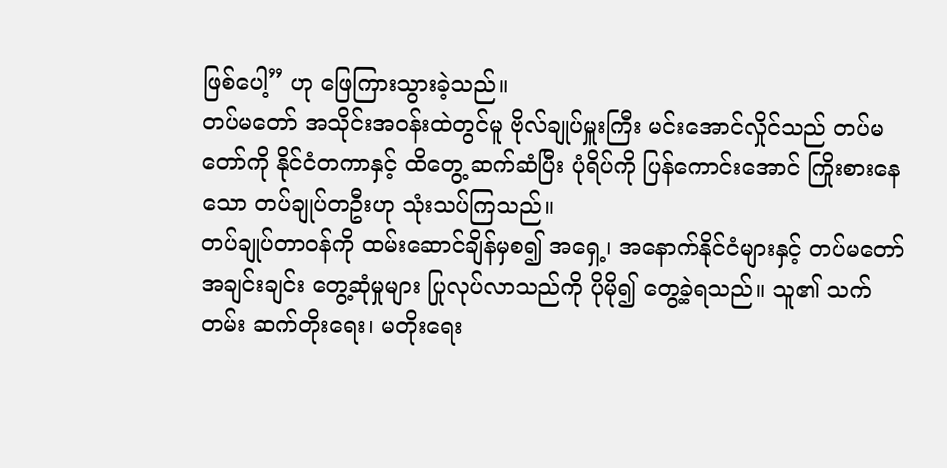ဖြစ်ပေါ့” ဟု ဖြေကြားသွားခဲ့သည်။
တပ်မတော် အသိုင်းအဝန်းထဲတွင်မူ ဗိုလ်ချုပ်မှူးကြီး မင်းအောင်လှိုင်သည် တပ်မတော်ကို နိုင်ငံတကာနှင့် ထိတွေ့ ဆက်ဆံပြီး ပုံရိပ်ကို ပြန်ကောင်းအောင် ကြိုးစားနေသော တပ်ချုပ်တဦးဟု သုံးသပ်ကြသည်။
တပ်ချုပ်တာဝန်ကို ထမ်းဆောင်ချိန်မှစ၍ အရှေ့၊ အနောက်နိုင်ငံများနှင့် တပ်မတော် အချင်းချင်း တွေ့ဆုံမှုများ ပြုလုပ်လာသည်ကို ပိုမို၍ တွေ့ခဲ့ရသည်။ သူ၏ သက်တမ်း ဆက်တိုးရေး၊ မတိုးရေး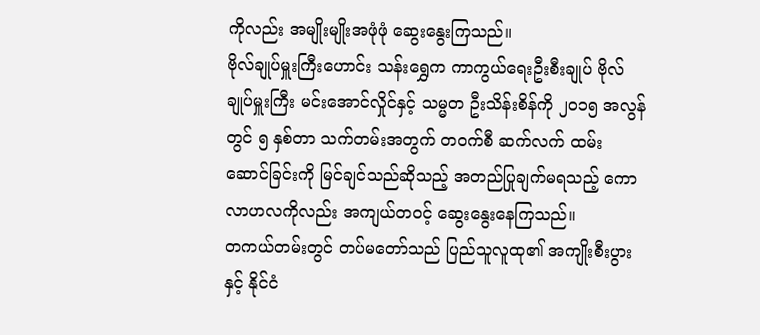ကိုလည်း အမျိုးမျိုးအဖုံဖုံ ဆွေးနွေးကြသည်။
ဗိုလ်ချုပ်မှူးကြီးဟောင်း သန်းရွှေက ကာကွယ်ရေးဦးစီးချုပ် ဗိုလ်ချုပ်မှူးကြီး မင်းအောင်လှိုင်နှင့် သမ္မတ ဦးသိန်းစိန်ကို ၂၀၁၅ အလွန်တွင် ၅ နှစ်တာ သက်တမ်းအတွက် တဝက်စီ ဆက်လက် ထမ်းဆောင်ခြင်းကို မြင်ချင်သည်ဆိုသည့် အတည်ပြုချက်မရသည့် ကောလာဟလကိုလည်း အကျယ်တဝင့် ဆွေးနွေးနေကြသည်။
တကယ်တမ်းတွင် တပ်မတော်သည် ပြည်သူလူထု၏ အကျိုးစီးပွားနှင့် နိုင်ငံ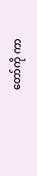တော်ကို ကာ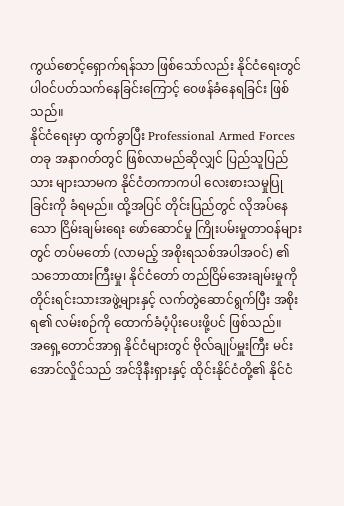ကွယ်စောင့်ရှောက်ရန်သာ ဖြစ်သော်လည်း နိုင်ငံရေးတွင် ပါဝင်ပတ်သက်နေခြင်းကြောင့် ဝေဖန်ခံနေရခြင်း ဖြစ်သည်။
နိုင်ငံရေးမှာ ထွက်ခွာပြီး Professional Armed Forces တခု အနာဂတ်တွင် ဖြစ်လာမည်ဆိုလျှင် ပြည်သူပြည်သား များသာမက နိုင်ငံတကာကပါ လေးစားသမှုပြုခြင်းကို ခံရမည်။ ထို့အပြင် တိုင်းပြည်တွင် လိုအပ်နေသော ငြိမ်းချမ်းရေး ဖော်ဆောင်မှု ကြိုးပမ်းမှုတာဝန်များတွင် တပ်မတော် (လာမည့် အစိုးရသစ်အပါအဝင်) ၏ သဘောထားကြီးမှု၊ နိုင်ငံတော် တည်ငြိမ်အေးချမ်းမှုကို တိုင်းရင်းသားအဖွဲ့များနှင့် လက်တွဲဆောင်ရွက်ပြီး အစိုးရ၏ လမ်းစဉ်ကို ထောက်ခံပံ့ပိုးပေးဖို့ပင် ဖြစ်သည်။
အရှေ့တောင်အာရှ နိုင်ငံများတွင် ဗိုလ်ချုပ်မှူးကြီး မင်းအောင်လှိုင်သည် အင်ဒိုနီးရှားနှင့် ထိုင်းနိုင်ငံတို့၏ နိုင်ငံ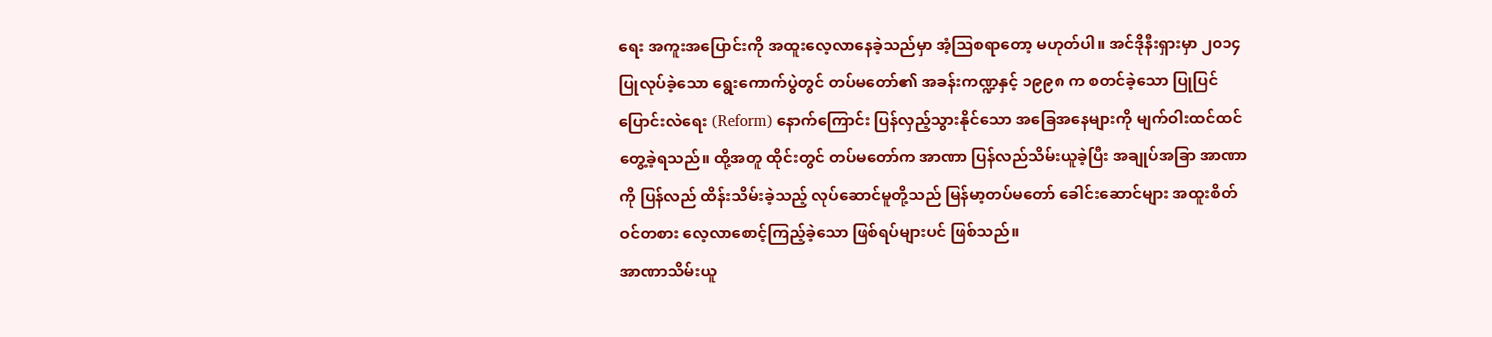ရေး အကူးအပြောင်းကို အထူးလေ့လာနေခဲ့သည်မှာ အံ့သြစရာတော့ မဟုတ်ပါ။ အင်ဒိုနီးရှားမှာ ၂၀၁၄ ပြုလုပ်ခဲ့သော ရွေးကောက်ပွဲတွင် တပ်မတော်၏ အခန်းကဏ္ဍနှင့် ၁၉၉၈ က စတင်ခဲ့သော ပြုပြင်ပြောင်းလဲရေး (Reform) နောက်ကြောင်း ပြန်လှည့်သွားနိုင်သော အခြေအနေများကို မျက်ဝါးထင်ထင် တွေ့ခဲ့ရသည်။ ထို့အတူ ထိုင်းတွင် တပ်မတော်က အာဏာ ပြန်လည်သိမ်းယူခဲ့ပြီး အချုပ်အခြာ အာဏာကို ပြန်လည် ထိန်းသိမ်းခဲ့သည့် လုပ်ဆောင်မူတို့သည် မြန်မာ့တပ်မတော် ခေါင်းဆောင်များ အထူးစိတ်ဝင်တစား လေ့လာစောင့်ကြည့်ခဲ့သော ဖြစ်ရပ်များပင် ဖြစ်သည်။
အာဏာသိမ်းယူ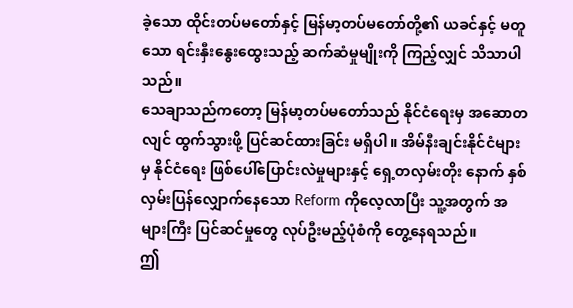ခဲ့သော ထိုင်းတပ်မတော်နှင့် မြန်မာ့တပ်မတော်တို့၏ ယခင်နှင့် မတူသော ရင်းနှီးနွေးထွေးသည့် ဆက်ဆံမှုမျိုးကို ကြည့်လျှင် သိသာပါသည်။
သေချာသည်ကတော့ မြန်မာ့တပ်မတော်သည် နိုင်ငံရေးမှ အဆောတလျင် ထွက်သွားဖို့ ပြင်ဆင်ထားခြင်း မရှိပါ။ အိမ်နီးချင်းနိုင်ငံများမှ နိုင်ငံရေး ဖြစ်ပေါ်ပြောင်းလဲမှုများနှင့် ရှေ့တလှမ်းတိုး နောက် နှစ်လှမ်းပြန်လျှောက်နေသော Reform ကိုလေ့လာပြီး သူ့အတွက် အများကြီး ပြင်ဆင်မှုတွေ လုပ်ဦးမည့်ပုံစံကို တွေ့နေရသည်။
ဤ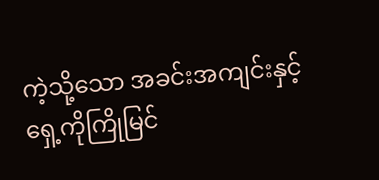ကဲ့သို့သော အခင်းအကျင်းနှင့် ရှေ့ကိုကြိုမြင်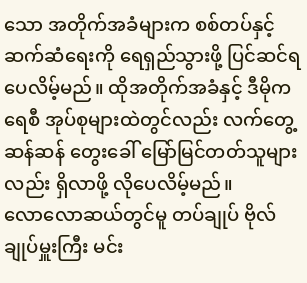သော အတိုက်အခံများက စစ်တပ်နှင့် ဆက်ဆံရေးကို ရေရှည်သွားဖို့ ပြင်ဆင်ရပေလိမ့်မည်။ ထိုအတိုက်အခံနှင့် ဒီမိုကရေစီ အုပ်စုများထဲတွင်လည်း လက်တွေ့ဆန်ဆန် တွေးခေါ် မြော်မြင်တတ်သူများလည်း ရှိလာဖို့ လိုပေလိမ့်မည်။
လောလောဆယ်တွင်မူ တပ်ချုပ် ဗိုလ်ချုပ်မှူးကြီး မင်း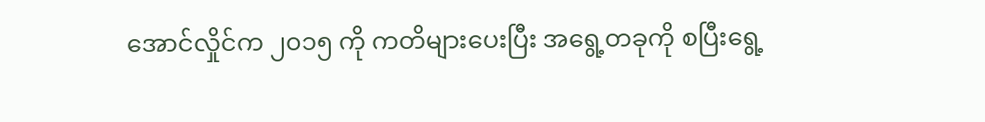အောင်လှိုင်က ၂၀၁၅ ကို ကတိများပေးပြီး အရွေ့တခုကို စပြီးရွေ့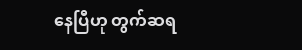နေပြီဟု တွက်ဆရ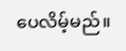ပေလိမ့်မည်။